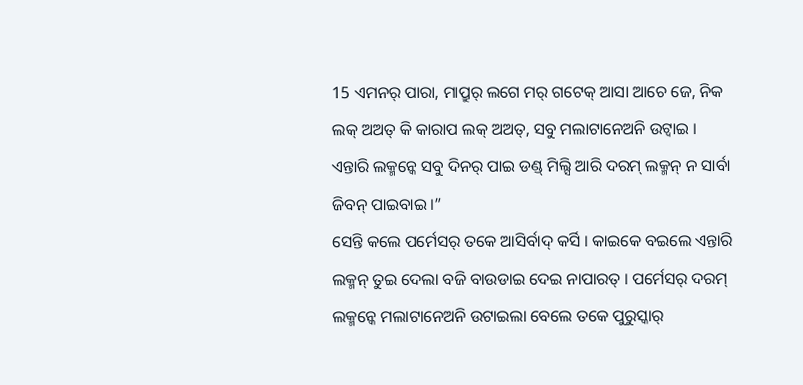15 ଏମନର୍ ପାରା, ମାପ୍ରୁର୍ ଲଗେ ମର୍ ଗଟେକ୍ ଆସା ଆଚେ ଜେ, ନିକ ଲକ୍ ଅଅତ୍ କି କାରାପ ଲକ୍ ଅଅତ୍, ସବୁ ମଲାଟାନେଅନି ଉଟ୍ବାଇ ।
ଏନ୍ତାରି ଲକ୍ମନ୍କେ ସବୁ ଦିନର୍ ପାଇ ଡଣ୍ଡ୍ ମିଲ୍ସି ଆରି ଦରମ୍ ଲକ୍ମନ୍ ନ ସାର୍ବା ଜିବନ୍ ପାଇବାଇ ।”
ସେନ୍ତି କଲେ ପର୍ମେସର୍ ତକେ ଆସିର୍ବାଦ୍ କର୍ସି । କାଇକେ ବଇଲେ ଏନ୍ତାରି ଲକ୍ମନ୍ ତୁଇ ଦେଲା ବଜି ବାଉଡାଇ ଦେଇ ନାପାରତ୍ । ପର୍ମେସର୍ ଦରମ୍ ଲକ୍ମନ୍କେ ମଲାଟାନେଅନି ଉଟାଇଲା ବେଲେ ତକେ ପୁରୁସ୍କାର୍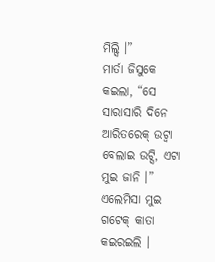ମିଲ୍ସି ।”
ମାର୍ତା ଜିସୁକେ କଇଲା, “ସେ ସାରାସାରି ଦିନେ ଆରିତରେକ୍ ଉଟ୍ବା ବେଲାଇ ଉଟ୍ସି, ଏଟା ମୁଇ ଜାନି ।”
ଏଲେମିସା ମୁଇ ଗଟେକ୍ କାତା କଇରଇଲି ।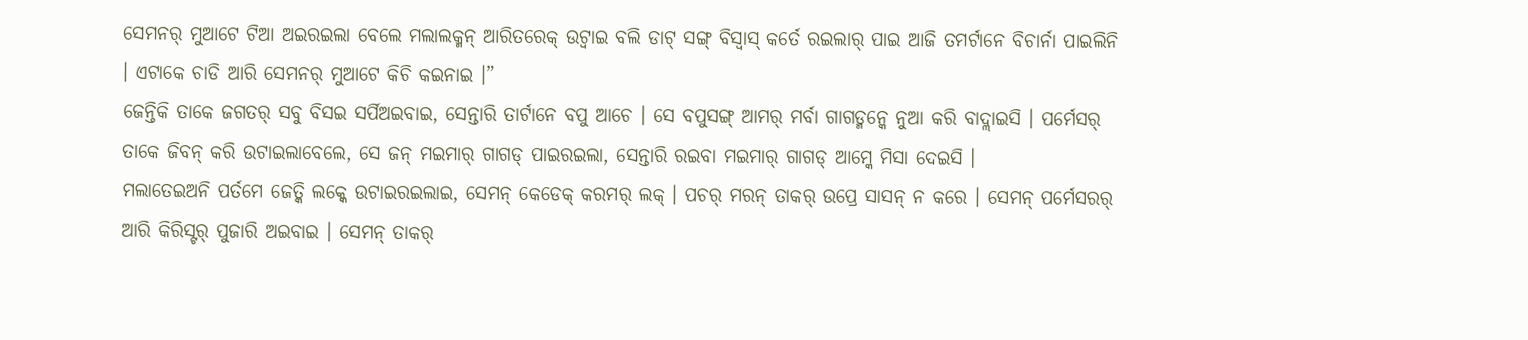ସେମନର୍ ମୁଆଟେ ଟିଆ ଅଇରଇଲା ବେଲେ ମଲାଲକ୍ମନ୍ ଆରିତରେକ୍ ଉଟ୍ବାଇ ବଲି ଡାଟ୍ ସଙ୍ଗ୍ ବିସ୍ବାସ୍ କର୍ତେ ରଇଲାର୍ ପାଇ ଆଜି ତମର୍ଟାନେ ବିଚାର୍ନା ପାଇଲିନି । ଏଟାକେ ଚାଡି ଆରି ସେମନର୍ ମୁଆଟେ କିଚି କଇନାଇ ।”
ଜେନ୍ତିକି ତାକେ ଜଗତର୍ ସବୁ ବିସଇ ସର୍ପିଅଇବାଇ, ସେନ୍ତାରି ତାର୍ଟାନେ ବପୁ ଆଚେ । ସେ ବପୁସଙ୍ଗ୍ ଆମର୍ ମର୍ବା ଗାଗଡ୍ମନ୍କେ ନୁଆ କରି ବାଦ୍ଲାଇସି । ପର୍ମେସର୍ ତାକେ ଜିବନ୍ କରି ଉଟାଇଲାବେଲେ, ସେ ଜନ୍ ମଇମାର୍ ଗାଗଡ୍ ପାଇରଇଲା, ସେନ୍ତାରି ରଇବା ମଇମାର୍ ଗାଗଡ୍ ଆମ୍କେ ମିସା ଦେଇସି ।
ମଲାତେଇଅନି ପର୍ତମେ ଜେତ୍କି ଲକ୍କେ ଉଟାଇରଇଲାଇ, ସେମନ୍ କେଡେକ୍ କରମର୍ ଲକ୍ । ପଚର୍ ମରନ୍ ତାକର୍ ଉପ୍ରେ ସାସନ୍ ନ କରେ । ସେମନ୍ ପର୍ମେସରର୍ ଆରି କିରିସ୍ଟର୍ ପୁଜାରି ଅଇବାଇ । ସେମନ୍ ତାକର୍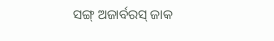ସଙ୍ଗ୍ ଅଜାର୍ବରସ୍ ଜାକ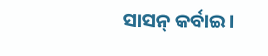ସାସନ୍ କର୍ବାଇ ।